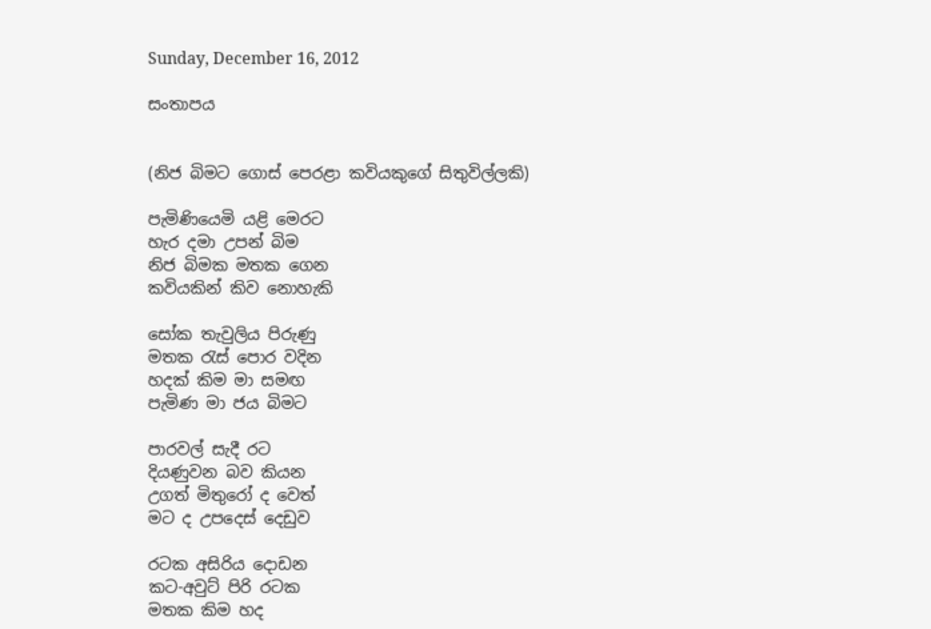Sunday, December 16, 2012

සංතාපය


(නිජ බිමට ගොස් පෙරළා කවියකුගේ සිතුවිල්ලකි)

පැමිණියෙමි යළි මෙරට
හැර දමා උපන් බිම
නිජ බිමක මතක ගෙන
කවියකින් කිව නොහැකි

සෝක තැවුලිය පිරුණු
මතක රැස් පොර වදින
හදක් කිම මා සමඟ
පැමිණ මා ජය බිමට

පාරවල් සැදී රට
දියණුවන බව කියන
උගත් මිතුරෝ ද වෙත්
මට ද උපදෙස් දෙඩුව

රටක අසිරිය දොඩන
කට-අවුට් පිරි රටක
මතක කිම හද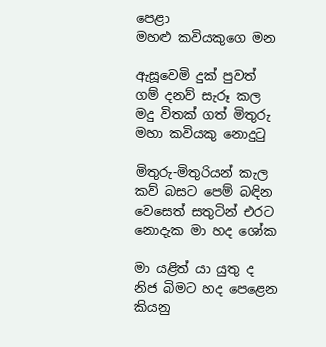පෙළා
මහළු කවියකුගෙ මන

ඇසූවෙමි දුක් පුවත්
ගම් දනව් සැරූ කල
මදු විතක් ගත් මිතුරු
මහා කවියකු නොදුටු

මිතුරු-මිතුරියන් කැල
කව් බසට පෙම් බඳින
වෙසෙත් සතුටින් එරට
නොදැක මා හද ශෝක

මා යළිත් යා යුතු ද
නිජ බිමට හද පෙළෙන
කියනු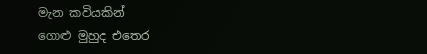මැන කවියකින්
ගොළු මුහුද එතෙර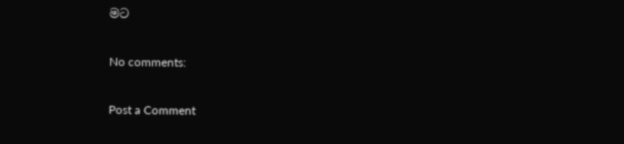මට

No comments:

Post a Comment